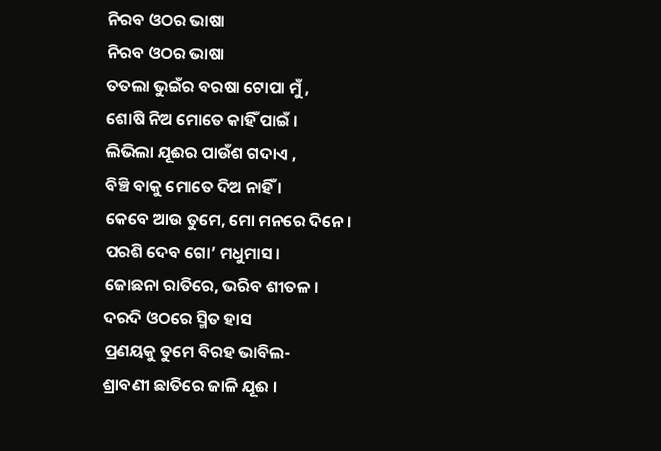ନିରବ ଓଠର ଭାଷା
ନିରବ ଓଠର ଭାଷା
ତତଲା ଭୁଇଁର ବରଷା ଟୋପା ମୁଁ ,
ଶୋଷି ନିଅ ମୋତେ କାହିଁ ପାଇଁ ।
ଲିଭିଲା ଯୂଈର ପାଉଁଶ ଗଦାଏ ,
ବିଞ୍ଚି ବାକୁ ମୋତେ ଦିଅ ନାହିଁ ।
କେବେ ଆଉ ତୁମେ, ମୋ ମନରେ ଦିନେ ।
ପରଶି ଦେବ ଗୋ’ ମଧୁମାସ ।
ଜୋଛନା ରାତିରେ, ଭରିବ ଶୀତଳ ।
ଦରଦି ଓଠରେ ସ୍ମିତ ହାସ
ପ୍ରଣୟକୁ ତୁମେ ବିରହ ଭାବିଲ-
ଶ୍ରାବଣୀ ଛାତିରେ ଜାଳି ଯୂଈ ।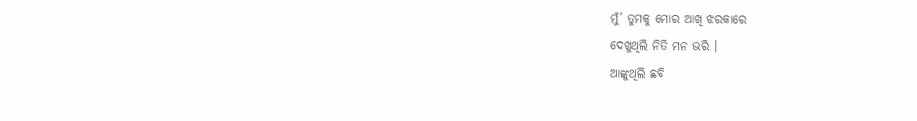ମୁଁ’ ତୁମକୁ ମୋର ଆଖି ଝରକାରେ
ଦେଖୁଥିଲି ନିତି ମନ ଭରି ।
ଆଙ୍କୁଥିଲି ଛବି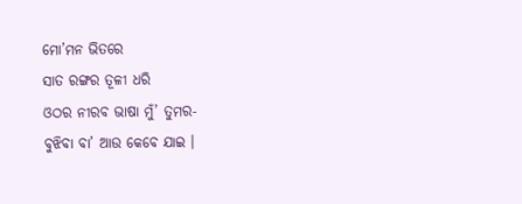ମୋ’ମନ ଭିତରେ
ସାତ ରଙ୍ଗର ତୂଳୀ ଧରି
ଓଠର ନୀରବ ଭାଷା ମୁଁ’ ତୁମର-
ବୁଝିବା ବା’ ଆଉ କେବେ ଯାଇ ।